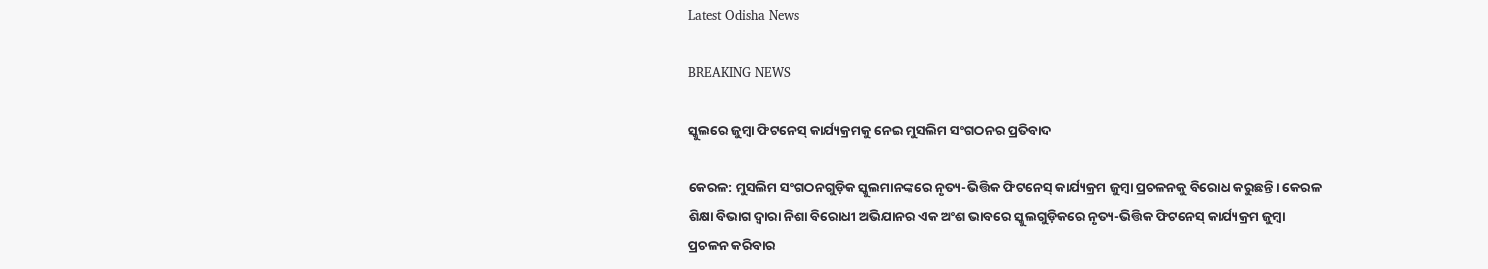Latest Odisha News

BREAKING NEWS

ସ୍କୁଲରେ ଜୁମ୍ବା ଫିଟନେସ୍ କାର୍ଯ୍ୟକ୍ରମକୁ ନେଇ ମୁସଲିମ ସଂଗଠନର ପ୍ରତିବାଦ

କେରଳ: ମୁସଲିମ ସଂଗଠନଗୁଡ଼ିକ ସ୍କୁଲମାନଙ୍କରେ ନୃତ୍ୟ-ଭିତ୍ତିକ ଫିଟନେସ୍ କାର୍ଯ୍ୟକ୍ରମ ଜୁମ୍ବା ପ୍ରଚଳନକୁ ବିରୋଧ କରୁଛନ୍ତି। କେରଳ ଶିକ୍ଷା ବିଭାଗ ଦ୍ୱାରା ନିଶା ବିରୋଧୀ ଅଭିଯାନର ଏକ ଅଂଶ ଭାବରେ ସ୍କୁଲଗୁଡ଼ିକରେ ନୃତ୍ୟ-ଭିତ୍ତିକ ଫିଟନେସ୍ କାର୍ଯ୍ୟକ୍ରମ ଜୁମ୍ବା ପ୍ରଚଳନ କରିବାର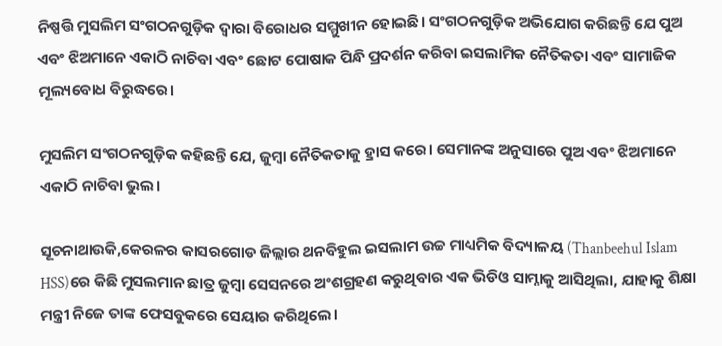ନିଷ୍ପତ୍ତି ମୁସଲିମ ସଂଗଠନଗୁଡ଼ିକ ଦ୍ୱାରା ବିରୋଧର ସମ୍ମୁଖୀନ ହୋଇଛି। ସଂଗଠନଗୁଡ଼ିକ ଅଭିଯୋଗ କରିଛନ୍ତି ଯେ ପୁଅ ଏବଂ ଝିଅମାନେ ଏକାଠି ନାଚିବା ଏବଂ ଛୋଟ ପୋଷାକ ପିନ୍ଧି ପ୍ରଦର୍ଶନ କରିବା ଇସଲାମିକ ନୈତିକତା ଏବଂ ସାମାଜିକ ମୂଲ୍ୟବୋଧ ବିରୁଦ୍ଧରେ।

ମୁସଲିମ ସଂଗଠନଗୁଡ଼ିକ କହିଛନ୍ତି ଯେ, ଜୁମ୍ବା ନୈତିକତାକୁ ହ୍ରାସ କରେ। ସେମାନଙ୍କ ଅନୁସାରେ ପୁଅ ଏବଂ ଝିଅମାନେ ଏକାଠି ନାଚିବା ଭୁଲ।

ସୂଚନାଥାଉକି,କେରଳର କାସରଗୋଡ ଜିଲ୍ଲାର ଥନବିହୁଲ ଇସଲାମ ଉଚ୍ଚ ମାଧ୍ୟମିକ ବିଦ୍ୟାଳୟ (Thanbeehul Islam HSS)ରେ କିଛି ମୁସଲମାନ ଛାତ୍ର ଜୁମ୍ବା ସେସନରେ ଅଂଶଗ୍ରହଣ କରୁଥିବାର ଏକ ଭିଡିଓ ସାମ୍ନାକୁ ଆସିଥିଲା, ଯାହାକୁ ଶିକ୍ଷା ମନ୍ତ୍ରୀ ନିଜେ ତାଙ୍କ ଫେସବୁକରେ ସେୟାର କରିଥିଲେ।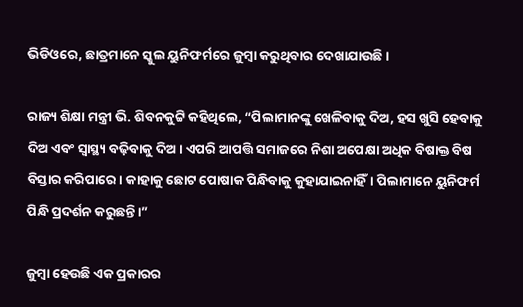ଭିଡିଓରେ, ଛାତ୍ରମାନେ ସ୍କୁଲ ୟୁନିଫର୍ମରେ ଜୁମ୍ବା କରୁଥିବାର ଦେଖାଯାଉଛି।

ରାଜ୍ୟ ଶିକ୍ଷା ମନ୍ତ୍ରୀ ଭି. ଶିବନକୁଟ୍ଟି କହିଥିଲେ, “ପିଲାମାନଙ୍କୁ ଖେଳିବାକୁ ଦିଅ, ହସ ଖୁସି ହେବାକୁ ଦିଅ ଏବଂ ସ୍ବାସ୍ଥ୍ୟ ବଢ଼ିବାକୁ ଦିଅ। ଏପରି ଆପତ୍ତି ସମାଜରେ ନିଶା ଅପେକ୍ଷା ଅଧିକ ବିଷାକ୍ତ ବିଷ ବିସ୍ତାର କରିପାରେ। କାହାକୁ ଛୋଟ ପୋଷାକ ପିନ୍ଧିବାକୁ କୁହାଯାଇନାହିଁ। ପିଲାମାନେ ୟୁନିଫର୍ମ ପିନ୍ଧି ପ୍ରଦର୍ଶନ କରୁଛନ୍ତି।”

ଜୁମ୍ବା ହେଉଛି ଏକ ପ୍ରକାରର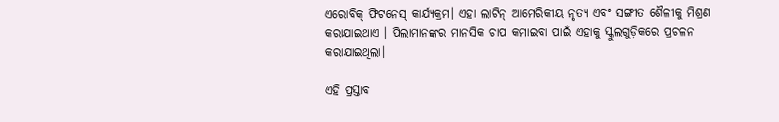ଏରୋବିକ୍ ଫିଟନେସ୍ କାର୍ଯ୍ୟକ୍ରମ। ଏହା ଲାଟିନ୍ ଆମେରିକୀୟ ନୃତ୍ୟ ଏବଂ ସଙ୍ଗୀତ ଶୈଳୀକୁ ମିଶ୍ରଣ କରାଯାଇଥାଏ । ପିଲାମାନଙ୍କର ମାନସିକ ଚାପ କମାଇବା ପାଇଁ ଏହାକୁ ସ୍କୁଲଗୁଡ଼ିକରେ ପ୍ରଚଳନ କରାଯାଇଥିଲା।

ଏହି ପ୍ରସ୍ତାବ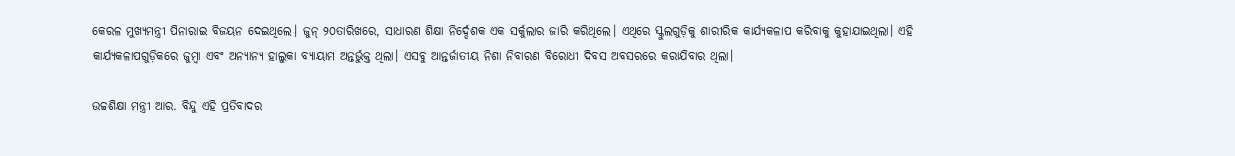କେରଳ ମୁଖ୍ୟମନ୍ତ୍ରୀ ପିନାରାଇ ବିଜୟନ ଦେଇଥିଲେ। ଜୁନ୍ ୨୦ତାରିଖରେ, ସାଧାରଣ ଶିକ୍ଷା ନିର୍ଦ୍ଦେଶକ ଏକ ସର୍କୁଲାର ଜାରି କରିଥିଲେ। ଏଥିରେ ସ୍କୁଲଗୁଡ଼ିକୁ ଶାରୀରିକ କାର୍ଯ୍ୟକଳାପ କରିବାକୁ କୁହାଯାଇଥିଲା। ଏହି କାର୍ଯ୍ୟକଳାପଗୁଡ଼ିକରେ ଜୁମ୍ବା ଏବଂ ଅନ୍ୟାନ୍ୟ ହାଲୁକା ବ୍ୟାୟାମ ଅନ୍ତର୍ଭୁକ୍ତ ଥିଲା। ଏସବୁ ଆନ୍ତର୍ଜାତୀୟ ନିଶା ନିବାରଣ ବିରୋଧୀ ଦିବସ ଅବସରରେ କରାଯିବାର ଥିଲା।

ଉଚ୍ଚଶିକ୍ଷା ମନ୍ତ୍ରୀ ଆର. ବିନ୍ଦୁ ଏହି ପ୍ରତିବାଦର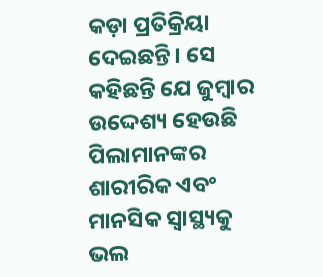କଡ଼ା ପ୍ରତିକ୍ରିୟା ଦେଇଛନ୍ତି। ସେ କହିଛନ୍ତି ଯେ ଜୁମ୍ବାର ଉଦ୍ଦେଶ୍ୟ ହେଉଛି ପିଲାମାନଙ୍କର ଶାରୀରିକ ଏବଂ ମାନସିକ ସ୍ୱାସ୍ଥ୍ୟକୁ ଭଲ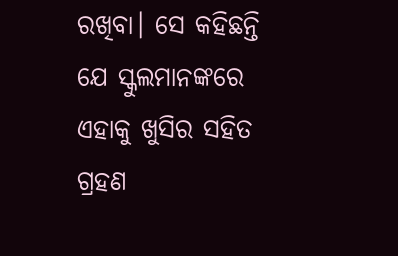ରଖିବା। ସେ କହିଛନ୍ତି ଯେ ସ୍କୁଲମାନଙ୍କରେ ଏହାକୁ ଖୁସିର ସହିତ ଗ୍ରହଣ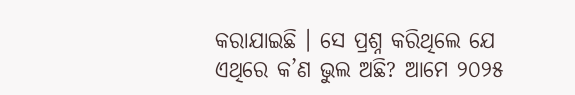କରାଯାଇଛି । ସେ ପ୍ରଶ୍ନ କରିଥିଲେ ଯେ ଏଥିରେ କ’ଣ ଭୁଲ ଅଛି? ଆମେ ୨୦୨୫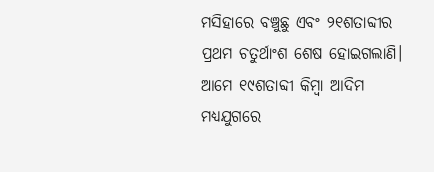ମସିହାରେ ବଞ୍ଚୁଛୁ ଏବଂ ୨୧ଶତାବ୍ଦୀର ପ୍ରଥମ ଚତୁର୍ଥାଂଶ ଶେଷ ହୋଇଗଲାଣି। ଆମେ ୧୯ଶତାବ୍ଦୀ କିମ୍ବା ଆଦିମ ମଧ୍ୟଯୁଗରେ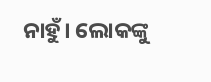ନାହୁଁ। ଲୋକଙ୍କୁ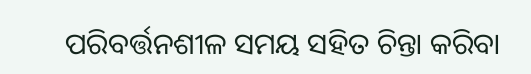ପରିବର୍ତ୍ତନଶୀଳ ସମୟ ସହିତ ଚିନ୍ତା କରିବା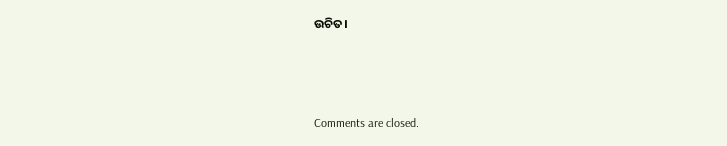ଉଚିତ।



Comments are closed.